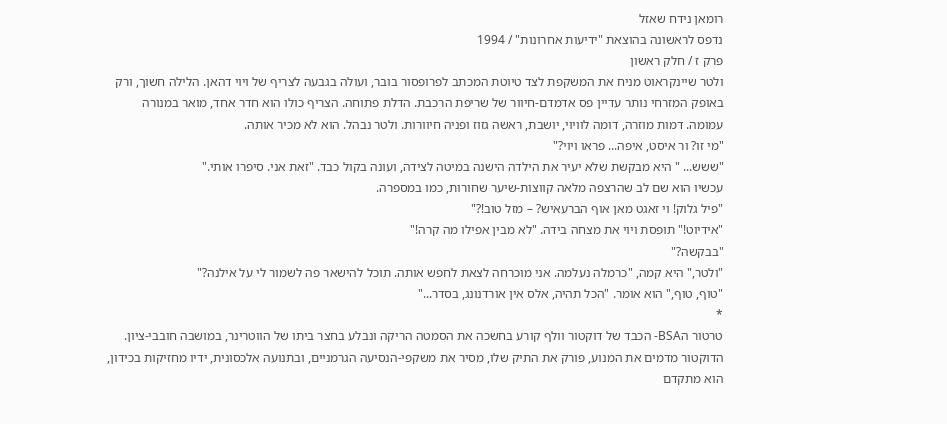רומאן נידח שאזל
נדפס לראשונה בהוצאת "ידיעות אחרונות" / 1994
פרק ז / חלק ראשון
ולטר שיינקראוט מניח את המשקפת לצד טיוטת המכתב לפרופסור בובר, ועולה בגבעה לצריף של ויוי דהאן. הלילה חשוך, ורק באופק המזרחי נותר עדיין פס אדמדם-חיוור של שריפת הרכבת. הדלת פתוחה. הצריף כולו הוא חדר אחד, מואר במנורה עמומה. דמות מוזרה, דומה לוויוי, יושבת, ראשה גזוז ופניה חיוורות. ולטר נבהל. הוא לא מכיר אותה.
"מי זו? ור איסט, איפה... פראו ויוי?"
"ששש... " היא מבקשת שלא יעיר את הילדה הישנה במיטה לצידה, ועונה בקול כבד. "זאת אני. סיפרו אותי."
עכשיו הוא שם לב שהרצפה מלאה קווצות-שיער שחורות, כמו במספרה.
"פיל גלוק! וי זאגט מאן אוף הברעאיש? – מזל טוב!?"
"אידיוט!" תופסת ויוי את מצחה בידה. "לא מבין אפילו מה קרה!"
"בבקשה?"
"ולטר," היא קמה, "כרמלה נעלמה. אני מוכרחה לצאת לחפש אותה. תוכל להישאר פה לשמור לי על אילנה?"
"טוף, טוף," הוא אומר. "הכל תהיה, אלס אין אורדנונג, בסדר..."
*
טרטור הBSA- הכבד של דוקטור וולף קורע בחשכה את הסמטה הריקה ונבלע בחצר ביתו של הווטרינר, במושבה חובבי-ציון. הדוקטור מדמים את המנוע, פורק את התיק שלו, מסיר את משקפי-הנסיעה הגרמניים, ובתנועה אלכסונית, ידיו מחזיקות בכידון, הוא מתקדם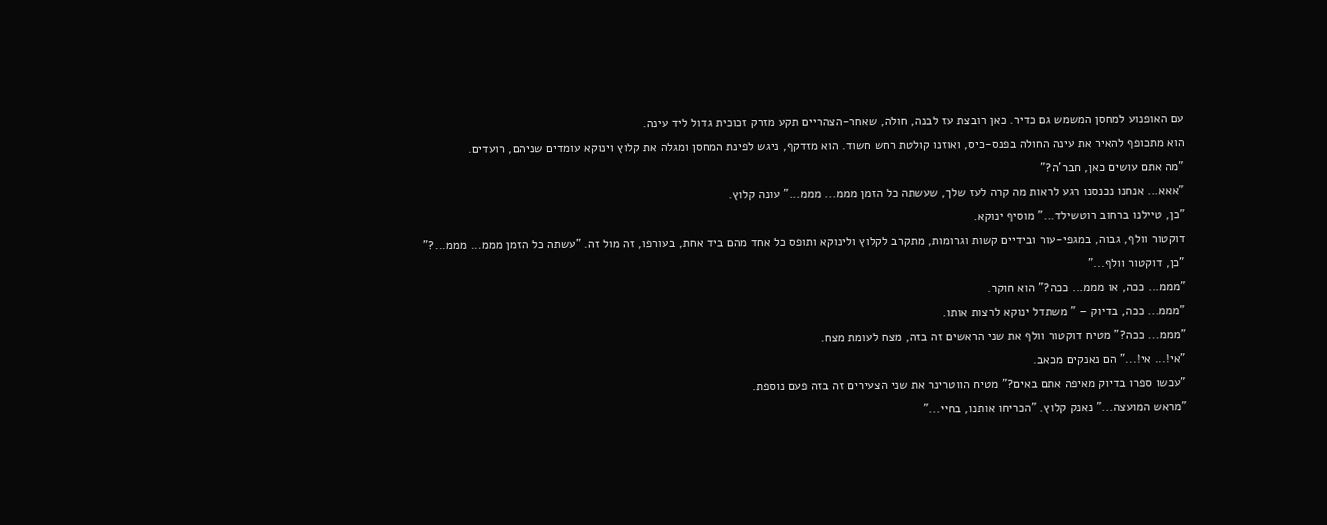עם האופנוע למחסן המשמש גם כדיר. כאן רובצת עז לבנה, חולה, שאחר-הצהריים תקע מזרק זכוכית גדול ליד עינה.
הוא מתכופף להאיר את עינה החולה בפנס-כיס, ואוזנו קולטת רחש חשוד. הוא מזדקף, ניגש לפינת המחסן ומגלה את קלוץ וינוקא עומדים שניהם, רועדים.
"מה אתם עושים כאן, חבר'ה?"
"אאא... אנחנו נכנסנו רגע לראות מה קרה לעז שלך, שעשתה כל הזמן מממ... מממ..." עונה קלוץ.
"כן, טיילנו ברחוב רוטשילד..." מוסיף ינוקא.
דוקטור וולף, גבוה, במגפי-עור ובידיים קשות וגרומות, מתקרב לקלוץ ולינוקא ותופס כל אחד מהם ביד אחת, בעורפו, זה מול זה. "עשתה כל הזמן מממ... מממ...?"
"כן, דוקטור וולף..."
"מממ... ככה, או מממ... ככה?" הוא חוקר.
"מממ... ככה, בדיוק – " משתדל ינוקא לרצות אותו.
"מממ... ככה?" מטיח דוקטור וולף את שני הראשים זה בזה, מצח לעומת מצח.
"אי!... אי!..." הם נאנקים מכאב.
"עכשו ספרו בדיוק מאיפה אתם באים?" מטיח הווטרינר את שני הצעירים זה בזה פעם נוספת.
"מראש המועצה..." נאנק קלוץ. "הכריחו אותנו, בחיי..."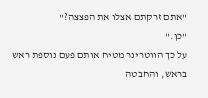"אתם זרקתם אצלו את הפצצה?"
"כן."
על כך הווטרינר מטיח אותם פעם נוספת ראש בראש, והחבטה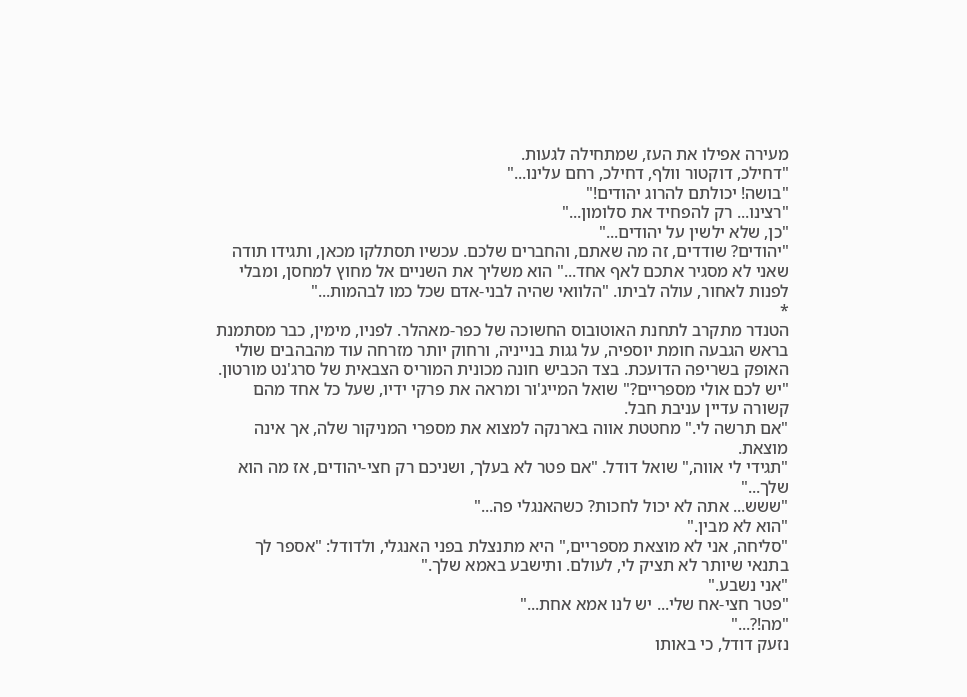מעירה אפילו את העז, שמתחילה לגעות.
"דחילכ, דוקטור וולף, דחילכ, רחם עלינו..."
"בושה! יכולתם להרוג יהודים!"
"רצינו... רק להפחיד את סלומון..."
"כן, שלא ילשין על יהודים..."
"יהודים? שודדים, זה מה שאתם, והחברים שלכם. עכשיו תסתלקו מכאן, ותגידו תודה שאני לא מסגיר אתכם לאף אחד..." הוא משליך את השניים אל מחוץ למחסן, ומבלי לפנות לאחור, עולה לביתו. "הלוואי שהיה לבני-אדם שכל כמו לבהמות..."
*
הטנדר מתקרב לתחנת האוטובוס החשוכה של כפר-מאהלר. לפניו, מימין, כבר מסתמנת בראש הגבעה חומת יוספיה, על גגות בנייניה, ורחוק יותר מזרחה עוד מהבהבים שולי האופק בשריפה הדועכת. בצד הכביש חונה מכונית המוריס הצבאית של סרג'נט מורטון.
"יש לכם אולי מספריים?" שואל המייג'ור ומראה את פרקי ידיו, שעל כל אחד מהם קשורה עדיין עניבת חבל.
"אם תרשה לי." מחטטת אווה בארנקה למצוא את מספרי המניקור שלה, אך אינה מוצאת.
"תגידי לי אווה," שואל דודל. "אם פטר לא בעלך, ושניכם רק חצי-יהודים, אז מה הוא שלך..."
"ששש... אתה לא יכול לחכות? כשהאנגלי פה..."
"הוא לא מבין."
"סליחה, אני לא מוצאת מספריים," היא מתנצלת בפני האנגלי, ולדודל: "אספר לך בתנאי שיותר לא תציק לי, לעולם. ותישבע באמא שלך."
"אני נשבע."
"פטר חצי-אח שלי... יש לנו אמא אחת..."
"מה!?..."
נזעק דודל, כי באותו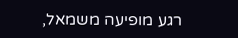רגע מופיעה משמאל,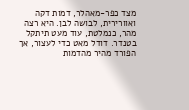מצד כפר-מאהלר, דמות דקה ואוורירית, לבושה לבן. היא רצה מהר, כנמלטת, עוד מעט תיתקל בטנדר. דודל מאט כדי לעצור, אך הפורד מהיר מהדמות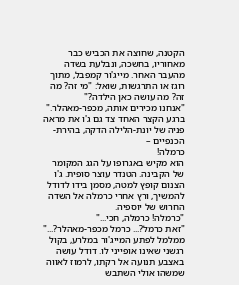הקטנה, שחוצה את הכביש כבר מאחוריו, בחשכה, ונבלעת בשדה מהעבר האחר. מייג'ור קמפבל, מתוך רוגז או התרגשות, שואל: "מי זה? מה זה? מה עושה כאן הילדה?"
"אנחנו מכירים אותה, מכפר-מאהלר."
ברגע הקצר האחד צד גם ג'ו את מראה פניה של יונת-הלילה הדקה, בהירת-הכנפיים –
כרמלה!
הוא מקיש באגרופו על הגג המקומר של הקבינה. הטנדר עוצר סופית. ג'ו הצנום קופץ למטה, מסמן בידו לדודל להמשיך, ורץ אחרי כרמלה אל השדה החרוש של יוספיה.
"כרמלה! כרמלה, חכי..."
"זאת כרמל?... כרמל מכפר-מאהלר?..." ממלמל לפתע המייג'ור במלרע, בקול רגשני שאינו אופייני לו. דודל עושה באצבע תנועה אל רקתו, לרמוז לאווה שמשהו אולי השתבש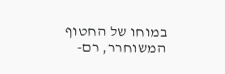במוחו של החטוף המשוחרר, רם-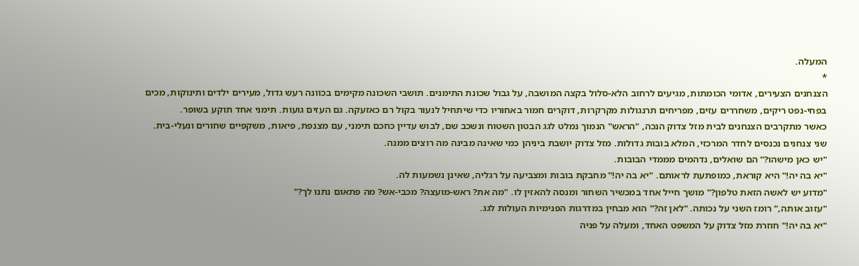המעלה.
*
הצנחנים הצעירים, אדומי הכומתות, מגיעים לרחוב הלא-סלול בקצה המושבה, על גבול שכונת התימנים. תושבי השכונה מקימים בכוונה רעש גדול, מעירים ילדים ותינוקות, מכים בפחי-נפט ריקים, משחררים עזים, מפריחים תרנגולות מקרקרות, דוקרים חמור באחוריו כדי שיתחיל לנעור בקול רם כאזעקה. גם העזים גועות. תימני אחד תוקע בשופר.
כאשר מתקרבים הצנחנים לבית מזל צדוק הנכה, "הראש" הנמוך נמלט לגג הבטון השטוח ונשכב שם, לבוש עדיין כחכם תימני, עם מצנפת, פיאות, משקפיים שחורים ונעלי-בית.
שני צנחנים נכנסים לחדר המרכזי, המלא בובות גדולות. מזל צדוק יושבת ביניהן כמי שאינה מבינה מה רוצים ממנה.
"יש כאן מישהו?" הם שואלים, נדהמים מממדי הבובות.
"יא בה יה!" היא קוראת, כמופתעת לראותם. "יא בה יה!" מחבקת בובות ומצביעה על רגליה, שאינן נשמעות לה.
"מדוע יש לאשה הזאת טלפון?" מושך חייל אחד במכשיר השחור ומנסה להאזין לו. "מה את? ראש-מועצה? מכבי-אש? מה פתאום נתנו לך?"
"עזוב אותה," רומז השני על נכותה. "לאן זה?" הוא מבחין במדרגות הפנימיות העולות לגג.
"יא בה יה!" חוזרת מזל צדוק על המשפט האחד, ומעלה על פניה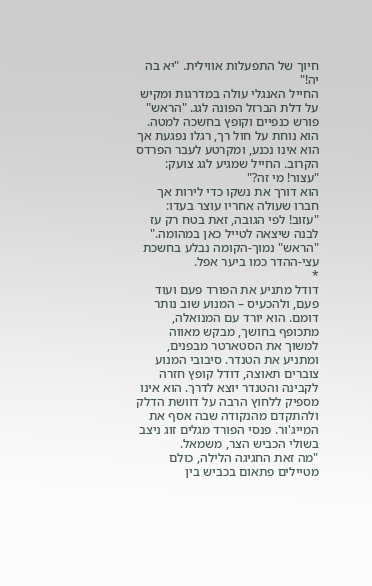חיוך של התפעלות אווילית. "יא בה יה!"
החייל האנגלי עולה במדרגות ומקיש על דלת הברזל הפונה לגג. "הראש" פורש כנפיים וקופץ בחשכה למטה. הוא נוחת על חול רך, רגלו נפגעת אך הוא אינו נכנע, ומקרטע לעבר הפרדס הקרוב. החייל שמגיע לגג צועק:
"עצור! מי זה?"
הוא דורך את נשקו כדי לירות אך חברו שעולה אחריו עוצר בעדו: "עזוב! לפי הגובה, זאת בטח רק עז לבנה שיצאה לטייל כאן במהומה."
"הראש" נמוך-הקומה נבלע בחשכת עצי-ההדר כמו ביער אפל.
*
דודל מתניע את הפורד פעם ועוד פעם, ולהכעיס – המנוע שוב נותר דומם. הוא יורד עם המנואלה, מתכופף בחושך, מבקש מאווה למשוך את הסטארטר מבפנים, ומתניע את הטנדר. סיבובי המנוע צוברים תאוצה, דודל קופץ חזרה לקבינה והטנדר יוצא לדרך. הוא אינו מספיק ללחוץ הרבה על דוושת הדלק ולהתקדם מהנקודה שבה אסף את המייג'ור. פנסי הפורד מגלים זוג ניצב בשולי הכביש הצר, משמאל.
"מה זאת החגיגה הלילה, כולם מטיילים פתאום בכביש בין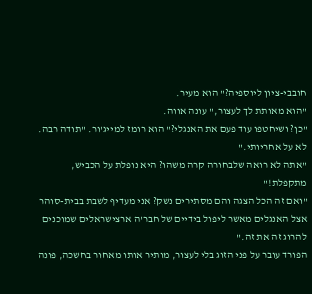חובבי-ציון ליוספיה?" הוא מעיר.
"הוא מאותת לך לעצור," עונה אווה.
"כן? ושיחטפו עוד פעם את האנגלי?" הוא רומז למייג'ור. "תודה רבה. לא על אחריותי."
"אתה לא רואה שלבחורה קרה משהו? היא נופלת על הכביש, מתקפלת!"
"ואם זה הכל הצגה והם מסתירים נשק? אני מעדיף לשבת בבית-סוהר אצל האנגלים מאשר ליפול בידיים של חבר'ה ארצישראלים שמוכנים להרוג זה את זה."
הפורד עובר על פני הזוג בלי לעצור, מותיר אותו מאחור בחשכה, פונה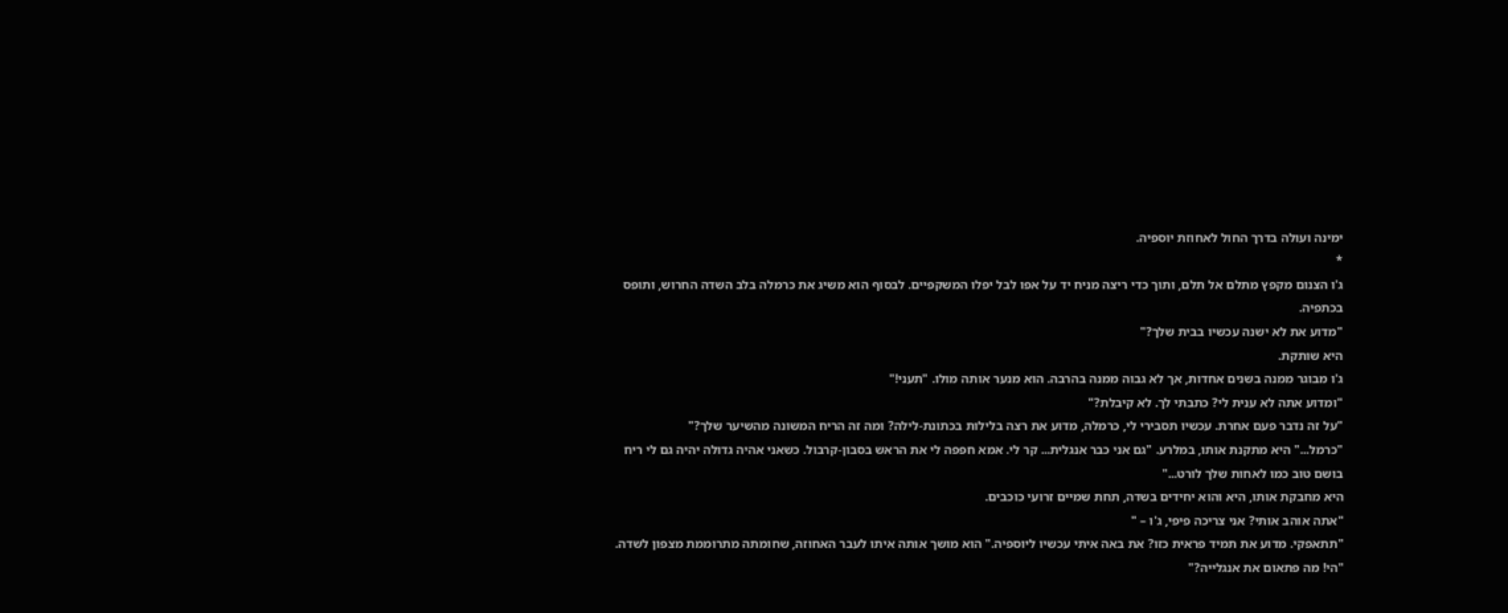ימינה ועולה בדרך החול לאחוזת יוספיה.
*
ג'ו הצנום מקפץ מתלם אל תלם, ותוך כדי ריצה מניח יד על אפו לבל יפלו המשקפיים. לבסוף הוא משיג את כרמלה בלב השדה החרוש, ותופס בכתפיה.
"מדוע את לא ישנה עכשיו בבית שלך?"
היא שותקת.
ג'ו מבוגר ממנה בשנים אחדות, אך לא גבוה ממנה בהרבה. הוא מנער אותה מולו. "תעני!"
"ומדוע אתה לא ענית לי? כתבתי לך. לא קיבלת?"
"על זה נדבר פעם אחרת. עכשיו תסבירי לי, כרמלה, מדוע את רצה בלילות בכתונת-לילה? ומה זה הריח המשונה מהשיער שלך?"
"כרמל..." היא מתקנת אותו, במלרע. "גם אני כבר אנגלית... קר לי. אמא חפפה לי את הראש בסבון-קרבול. כשאני אהיה גדולה יהיה גם לי ריח בושם טוב כמו לאחות שלך לורט..."
היא מחבקת אותו, היא והוא יחידים בשדה, תחת שמיים זרועי כוכבים.
"אתה אוהב אותי? אני צריכה פיפי, ג'ו – "
"תתאפקי. מדוע את תמיד פראית כזו? את באה איתי עכשיו ליוספיה." הוא מושך אותה איתו לעבר האחוזה, שחומתה מתרוממת מצפון לשדה. "הי! מה פתאום את אנגלייה?"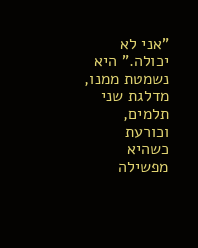"אני לא יכולה." היא נשמטת ממנו, מדלגת שני תלמים, וכורעת כשהיא מפשילה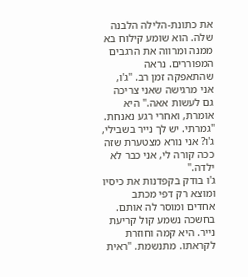את כתונת-הלילה הלבנה שלה. הוא שומע קילוח בא ממנה ומרווה את הרגבים המפוררים. נראה שהתאפקה זמן רב. "ג'ו, אני מרגישה שאני צריכה גם לעשות אאה." היא אומרת, ואחרי רגע נאנחת. "גמרתי. יש לך נייר בשבילי, ג'ו? אני נורא מצטערת שזה ככה קורה לי, אני כבר לא ילדה."
ג'ו בודק בקפדנות את כיסיו ומוצא רק דפי מכתב אחדים ומוסר לה אותם. בחשכה נשמע קול קריעת נייר. היא קמה וחוזרת לקראתו. מתנשמת. "ראית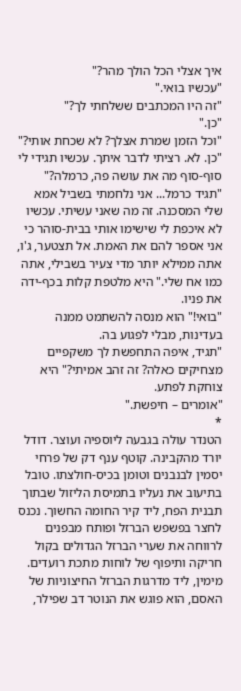איך אצלי הכל הולך מהר?"
"עכשיו בואי."
"זה היו המכתבים ששלחתי לך?"
"כן."
"וכל הזמן שמרת אצלך? לא שכחת אותי?"
"כן. לא. רציתי לדבר איתך. עכשיו תגידי לי סוף-סוף מה את עושה פה, כרמלה?"
"תגיד כרמל... אני נלחמתי בשביל אמא שלי המסכנה. זה מה שאני עשיתי. עכשיו לא איכפת לי שישימו אותי בבית-סוהר כי אני אספר להם את האמת. אל תצטער, ג'ו, אתה ממילא יותר מדי צעיר בשבילי, אתה כמו אח שלי." היא מלטפת קלות בכף-ידה את פניו.
"בואי!" הוא מנסה להשתמט ממנה בעדינות, מבלי לפגוע בה.
"תגיד, איפה התחפשת לך משקפיים מצחיקים כאלה? זה זהב אמיתי?" היא צוחקת לפתע.
"אומרים – חיפשת."
*
הטנדר עולה בגבעה ליוספיה ועוצר. דודל יורד מהקבינה. קוטף ענף דק של פרחי יסמין לבנבנים וטומן בכיס-חולצתו. טובל בתיעוב את נעליו בתמיסת הליזול שבתוך תבנית הפח, ליד קיר החומה החשוך. נכנס לחצר בפשפש הברזל ופותח מבפנים לרווחה את שערי הברזל הגדולים בקול חריקה ותיפוף של לוחות מתכת רועדים. מימין, ליד מדרגות הברזל החיצוניות של האסם, הוא פוגש את הנוטר דב שפילר,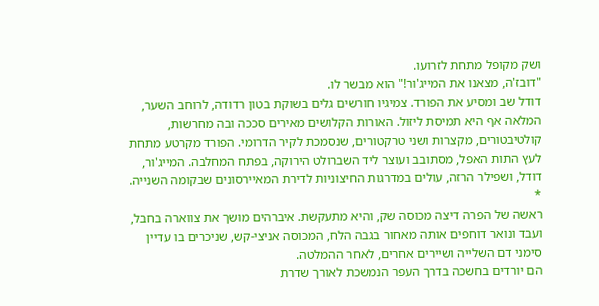ושק מקופל מתחת לזרועו.
"דובז'ה, מצאנו את המייג'ור!" הוא מבשר לו.
דודל שב ומסיע את הפורד. צמיגיו חורשים גלים בשוקת בטון רדודה, לרוחב השער, המלאה אף היא תמיסת ליזול. האורות הקלושים מאירים סככה ובה מחרשות, קולטיבטורים, מקצרות ושני טרקטורים, שנסמכת לקיר הדרומי. הפורד מקרטע מתחת לעץ התות האפל, מסתובב ועוצר ליד השברולט הירוקה, בפתח המחלבה. המייג'ור, דודל, ושפילר הרזה, עולים במדרגות החיצוניות לדירת המאיירסונים שבקומה השנייה.
*
ראשה של הפרה דיצה מכוסה שק, והיא מתעקשת. איברהים מושך את צווארה בחבל, ועבד ונואר דוחפים אותה מאחור בגבה הלח, המכוסה אניצי-קש, שניכרים בו עדיין סימני דם השלייה ושיירים אחרים, לאחר ההמלטה.
הם יורדים בחשכה בדרך העפר הנמשכת לאורך שדרת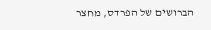הברושים של הפרדס, מחצר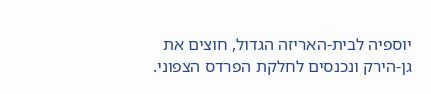יוספיה לבית-האריזה הגדול, חוצים את גן-הירק ונכנסים לחלקת הפרדס הצפוני.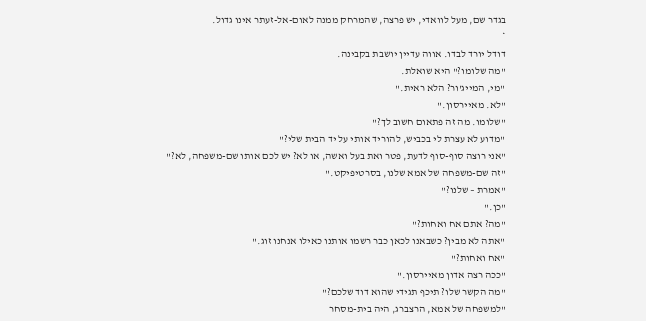בגדר שם, מעל לוואדי, יש פרצה, שהמרחק ממנה לאום-אל-זעתר אינו גדול.
*
דודל יורד לבדו. אווה עדיין יושבת בקבינה.
"מה שלומו?" היא שואלת.
"מי, המייג'ור? הלא ראית."
"לא. מאיירסון."
"שלומו. מה זה פתאום חשוב לך?"
"מדוע לא עצרת לי בכביש, להוריד אותי על יד הבית שלי?"
"אני רוצה סוף-סוף לדעת, פטר ואת בעל ואשה, או לא? יש לכם אותו שם-משפחה, לא?"
"זה שם-משפחה של אמא שלנו, בסרטיפיקט."
"אמרת – שלנו?"
"כן."
"מה? אתם אח ואחות?"
"אתה לא מבין? כשבאנו לכאן כבר רשמו אותנו כאילו אנחנו זוג."
"אח ואחות?"
"ככה רצה אדון מאיירסון."
"מה הקשר שלו? תיכף תגידי שהוא דוד שלכם?"
"למשפחה של אמא, הרצברג, היה בית-מסחר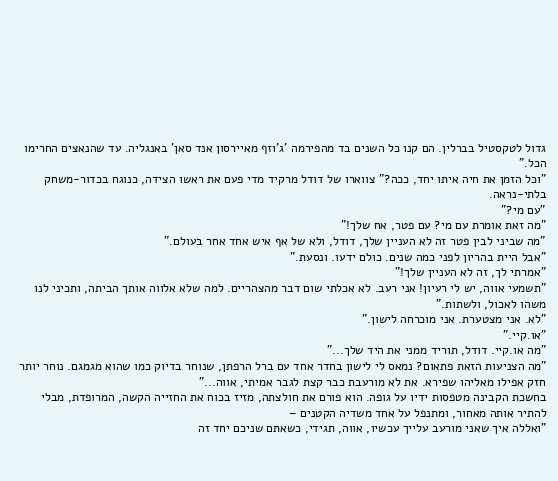גדול לטקסטיל בברלין. הם קנו כל השנים בד מהפירמה 'ג'וזף מאיירסון אנד סאן' באנגליה. עד שהנאצים החרימו הכל."
"וכל הזמן את חיה איתו יחד, ככה?" צווארו של דודל מרקיד מדי פעם את ראשו הצידה, כנוגח בכדור-משחק בלתי-נראה.
"עם מי?"
"מה זאת אומרת עם מי? עם פטר, אח שלך!"
"מה שביני לבין פטר זה לא העניין שלך, דודל, ולא של אף איש אחד אחר בעולם."
"אבל היית בהריון לפני כמה שנים. כולם ידעו. ונסעת."
"אמרתי לך, זה לא העניין שלך!"
"תשמעי אווה, יש לי רעיון! אני רעב. לא אכלתי שום דבר מהצהריים. למה שלא אלווה אותך הביתה, ותכיני לנו משהו לאכול, ולשתות."
"לא. אני מצטערת. אני מוכרחה לישון."
"או.קיי."
"מה או.קיי. דודל, תוריד ממני את היד שלך..."
"מה הצניעות הזאת פתאום? נמאס לי לישון בחדר אחד עם ברל הרפתן, שנוחר בדיוק כמו שהוא מגמגם. נוחר יותר חזק אפילו מאליהו שפירא. את לא מורעבת כבר קצת לגבר אמיתי, אווה..."
בחשכת הקבינה מטפסות ידיו על גופה. הוא פורם את חולצתה, מזיז בכוח את החזייה הקשה, המרופדת, מבלי להתיר אותה מאחור, ומתנפל על אחד משדיה הקטנים –
"ואללה איך שאני מורעב עלייך עכשיו, אווה, תגידי, כשאתם שניכם יחד זה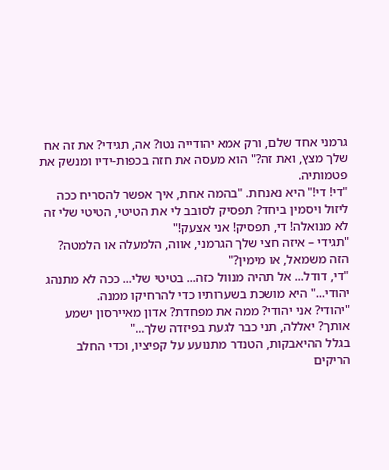גרמני אחד שלם, ורק אמא יהודייה נטו? אה, תגידי? את זה אח שלך מצץ, ואת זה?" הוא מעסה את חזה בכפות-ידיו ומנשק את פטמותיה.
"די! די!" היא נאנחת. "בהמה אחת, איך אפשר להסריח ככה ליזול ויסמין ביחד? תפסיק לסובב לי את הטיטי, הטיטי שלי זה לא מנואלה! די, תפסיק! אני אצעק!"
"תגידי – איזה חצי שלך הגרמני, אווה, הלמעלה או הלמטה? הזה משמאל, או מימין?"
"די, דודל... אל תהיה מנוול כזה... בטיטי שלי... ככה לא מתנהג יהודי..." היא מושכת בשערותיו כדי להרחיקו ממנה.
"יהודי? אני יהודי? ממה את מפחדת? אדון מאיירסון ישמע אותך? יאללה, תני כבר לגעת בפיזדה שלך..."
בגלל ההיאבקות, הטנדר מתנועע על קפיציו, וכדי החלב הריקים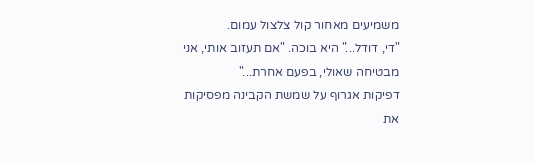משמיעים מאחור קול צלצול עמום.
"די, דודל..." היא בוכה. "אם תעזוב אותי, אני מבטיחה שאולי, בפעם אחרת..."
דפיקות אגרוף על שמשת הקבינה מפסיקות את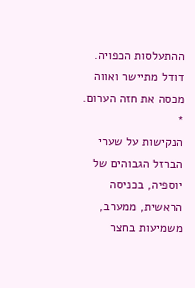ההתעלסות הכפויה. דודל מתיישר ואווה מכסה את חזה הערום.
*
הנקישות על שערי הברזל הגבוהים של יוספיה, בכניסה הראשית, ממערב, משמיעות בחצר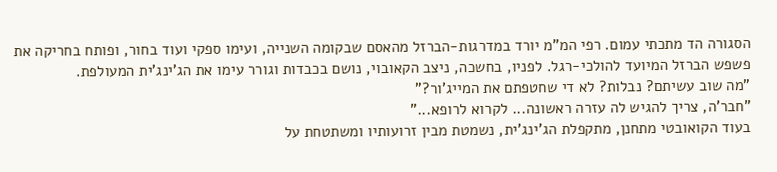הסגורה הד מתכתי עמום. רפי המ"מ יורד במדרגות-הברזל מהאסם שבקומה השנייה, ועימו ספקי ועוד בחור, ופותח בחריקה את פשפש הברזל המיועד להולכי-רגל. לפניו, בחשכה, ניצב הקאובוי, נושם בכבדות וגורר עימו את הג'ינג'ית המעולפת.
"מה שוב עשיתם? נבלות? לא די שחטפתם את המייג'ור?"
"חבר'ה, צריך להגיש לה עזרה ראשונה... לקרוא לרופא..."
בעוד הקואובטי מתחנן, מתקפלת הג'ינג'ית, נשמטת מבין זרועותיו ומשתטחת על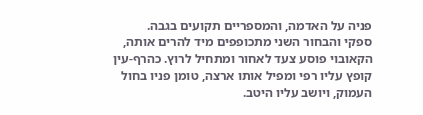פניה על האדמה, והמספריים תקועים בגבה.
ספקי והבחור השני מתכופפים מיד להרים אותה, הקאובוי פוסע צעד לאחור ומתחיל לרוץ. כהרף-עין קופץ עליו רפי ומפיל אותו ארצה, טומן פניו בחול העמוק, ויושב עליו היטב.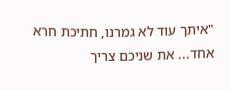"איתך עוד לא גמרנו, חתיכת חרא אחד... את שניכם צריך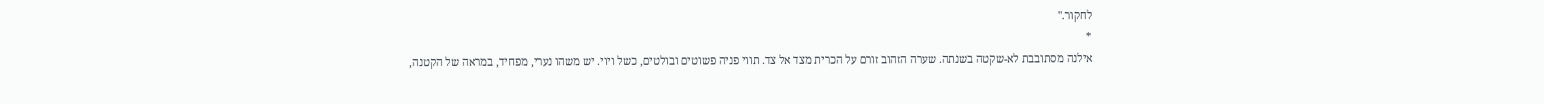לחקור."
*
אילנה מסתובבת לא-שקטה בשנתה. שערה הזהוב זורם על הכרית מצד אל צד. תווי פניה פשוטים ובולטים, כשל ויוי. יש משהו נערי, מפחיד, במראה של הקטנה,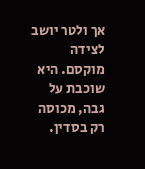אך ולטר יושב לצידה מוקסם. היא שוכבת על גבה, מכוסה רק בסדין.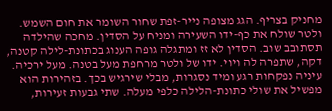מחניק בצריף. הגג מצופה נייר-זפת שחור השומר את חום השמש. ולטר שולח את כף-ידו השעירה ומניח על הסדין. מחכה שהילדה תסתובב שוב. הסדין לא זז ומתגלה גופה הענוג בכתונת-לילה קטנה, דקה, שתפרה לה ויוי. ידו של ולטר מרחפת מעל בטנה. מעל ירכיה. עיניה נפקחות רגע ומיד נסגרות, מבלי שירגיש בכך. בזהירות הוא מפשיל את שולי כתונת-הלילה כלפי מעלה. שתי גבעות זעירות,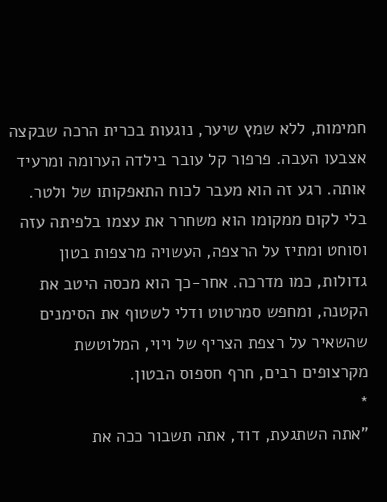חמימות, ללא שמץ שיער, נוגעות בכרית הרכה שבקצה אצבעו העבה. פרפור קל עובר בילדה הערומה ומרעיד אותה. רגע זה הוא מעבר לכוח התאפקותו של ולטר. בלי לקום ממקומו הוא משחרר את עצמו בלפיתה עזה וסוחט ומתיז על הרצפה, העשויה מרצפות בטון גדולות, כמו מדרכה. אחר-כך הוא מכסה היטב את הקטנה, ומחפש סמרטוט ודלי לשטוף את הסימנים שהשאיר על רצפת הצריף של ויוי, המלוטשת מקרצופים רבים, חרף חספוס הבטון.
*
"אתה השתגעת, דוד, אתה תשבור ככה את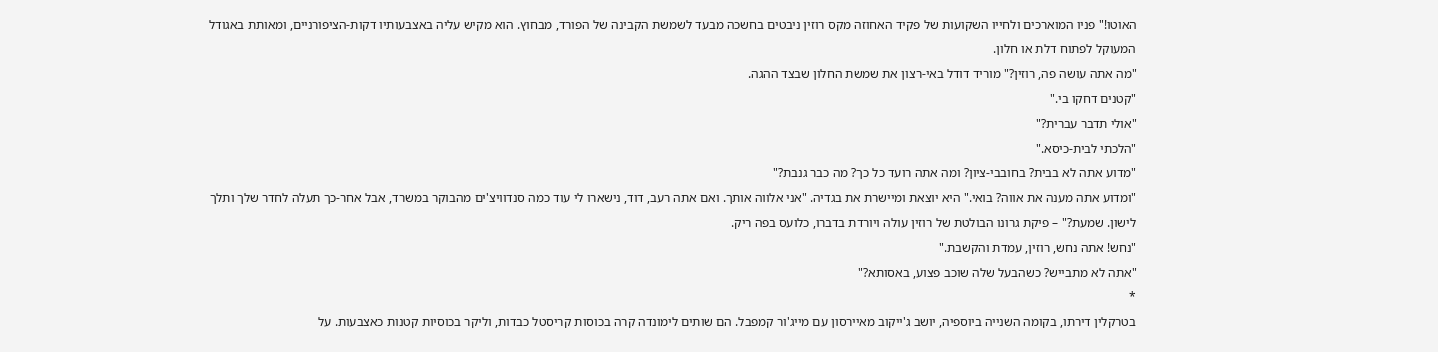האוטו!" פניו המוארכים ולחייו השקועות של פקיד האחוזה מקס רוזין ניבטים בחשכה מבעד לשמשת הקבינה של הפורד, מבחוץ. הוא מקיש עליה באצבעותיו דקות-הציפורניים, ומאותת באגודל המעוקל לפתוח דלת או חלון.
"מה אתה עושה פה, רוזין?" מוריד דודל באי-רצון את שמשת החלון שבצד ההגה.
"קטנים דחקו בי."
"אולי תדבר עברית?"
"הלכתי לבית-כיסא."
"מדוע אתה לא בבית? בחובבי-ציון? ומה אתה רועד כל כך? מה כבר גנבת?"
"ומדוע אתה מענה את אווה? בואי." היא יוצאת ומיישרת את בגדיה. "אני אלווה אותך. ואם אתה רעב, דוד, נישארו לי עוד כמה סנדוויצ'ים מהבוקר במשרד, אבל אחר-כך תעלה לחדר שלך ותלך לישון. שמעת?" – פיקת גרונו הבולטת של רוזין עולה ויורדת בדברו, כלועס בפה ריק.
"נחש! אתה נחש, רוזין, עמדת והקשבת."
"אתה לא מתבייש? כשהבעל שלה שוכב פצוע, באסותא?"
*
בטרקלין דירתו, בקומה השנייה ביוספיה, יושב ג'ייקוב מאיירסון עם מייג'ור קמפבל. הם שותים לימונדה קרה בכוסות קריסטל כבדות, וליקר בכוסיות קטנות כאצבעות. על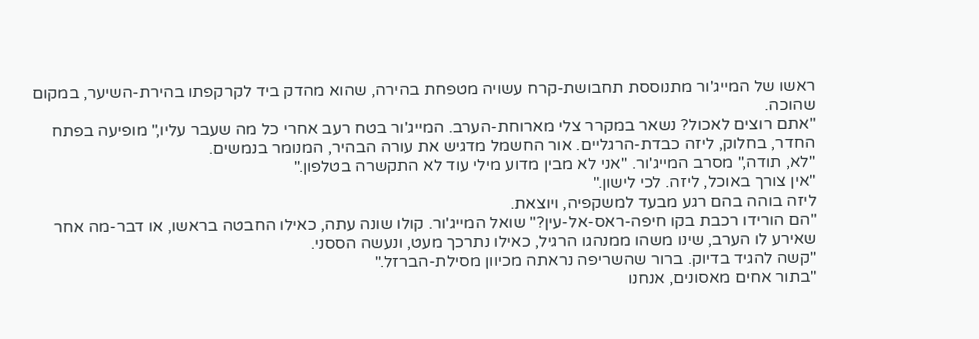ראשו של המייג'ור מתנוססת תחבושת-קרח עשויה מטפחת בהירה, שהוא מהדק ביד לקרקפתו בהירת-השיער, במקום שהוכה.
"אתם רוצים לאכול? נשאר במקרר צלי מארוחת-הערב. המייג'ור בטח רעב אחרי כל מה שעבר עליו," מופיעה בפתח החדר, בחלוק, ליזה כבדת-הרגליים. אור החשמל מדגיש את עורה הבהיר, המנומר בנמשים.
"לא, תודה," מסרב המייג'ור. "אני לא מבין מדוע מילי עוד לא התקשרה בטלפון."
"אין צורך באוכל, ליזה. לכי לישון."
ליזה בוהה בהם רגע מבעד למשקפיה, ויוצאת.
"הם הורידו רכבת בקו חיפה-ראס-אל-עין?" שואל המייג'ור. קולו שונה עתה, כאילו החבטה בראשו, או דבר-מה אחר שאירע לו הערב, שינו משהו ממנהגו הרגיל, כאילו נתרכך מעט, ונעשה הססני.
"קשה להגיד בדיוק. ברור שהשריפה נראתה מכיוון מסילת-הברזל."
"בתור אחים מאסונים, אנחנו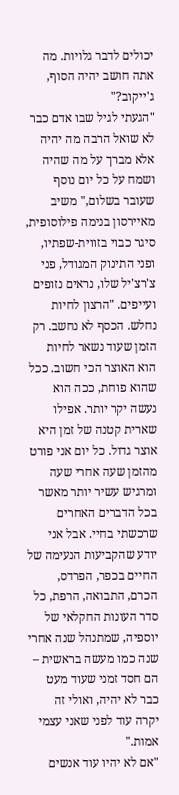יכולים לדבר גלויות. מה אתה חושב יהיה הסוף, ג'ייקוב?"
"הגעתי לגיל שבו אדם כבר לא שואל הרבה מה יהיה אלא מברך על מה שהיה ושמח על כל יום נוסף שעובר בשלום," משיב מאיירסון בנימה פילוסופית, סיגר כבוי בזווית-שפתיו, ופני התינוק המגודל, פני צ'רצ'יל שלו, נראים נזופים ועייפים. "הרצון לחיות נחלש. הכסף לא נחשב. רק הזמן שעוד נשאר לחיות הוא האוצר הכי חשוב. ככל שהוא פוחת, ככה הוא נעשה יקר יותר. אפילו שארית קטנה של זמן היא אוצר גדול. כל יום אני פורט מהזמן שעה אחרי שעה ומרגיש עשיר יותר מאשר בכל הדברים האחרים שרכשתי בחיי. אבל אני יודע שהקביעות הנעימה של החיים בכפר, הפרדס, הכרם, התבואה, הרפת, כל סדר העונות החקלאי של יוספיה, שמתנהל שנה אחרי שנה כמו מעשה בראשית – הם חסד זמני שעוד מעט כבר לא יהיה, ואולי זה יקרה עוד לפני שאני עצמי אמות."
"אם לא יהיו עוד אנשים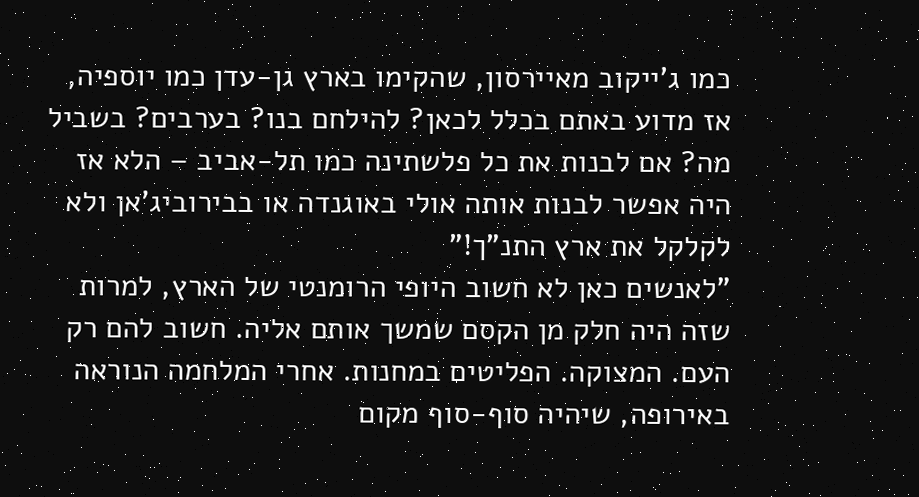כמו ג'ייקוב מאיירסון, שהקימו בארץ גן-עדן כמו יוספיה, אז מדוע באתם בכלל לכאן? להילחם בנו? בערבים? בשביל מה? אם לבנות את כל פלשתינה כמו תל-אביב – הלא אז היה אפשר לבנות אותה אולי באוגנדה או בבירוביג'אן ולא לקלקל את ארץ התנ"ך!"
"לאנשים כאן לא חשוב היופי הרומנטי של הארץ, למרות שזה היה חלק מן הקסם שמשך אותם אליה. חשוב להם רק העם. המצוקה. הפליטים במחנות. אחרי המלחמה הנוראה באירופה, שיהיה סוף-סוף מקום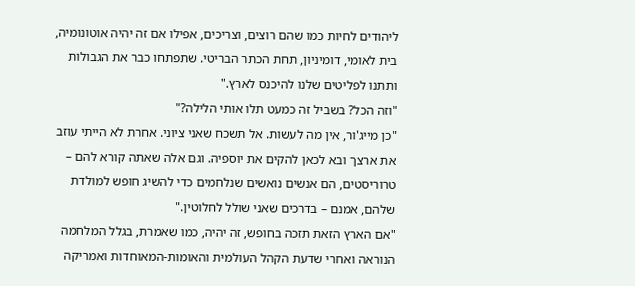ליהודים לחיות כמו שהם רוצים, וצריכים, אפילו אם זה יהיה אוטונומיה, בית לאומי, דומיניון, תחת הכתר הבריטי. שתפתחו כבר את הגבולות ותתנו לפליטים שלנו להיכנס לארץ."
"וזה הכל? בשביל זה כמעט תלו אותי הלילה?"
"כן מייג'ור, אין מה לעשות. אל תשכח שאני ציוני. אחרת לא הייתי עוזב את ארצך ובא לכאן להקים את יוספיה. וגם אלה שאתה קורא להם – טרוריסטים, הם אנשים נואשים שנלחמים כדי להשיג חופש למולדת שלהם, אמנם – בדרכים שאני שולל לחלוטין."
"אם הארץ הזאת תזכה בחופש, זה יהיה, כמו שאמרת, בגלל המלחמה הנוראה ואחרי שדעת הקהל העולמית והאומות-המאוחדות ואמריקה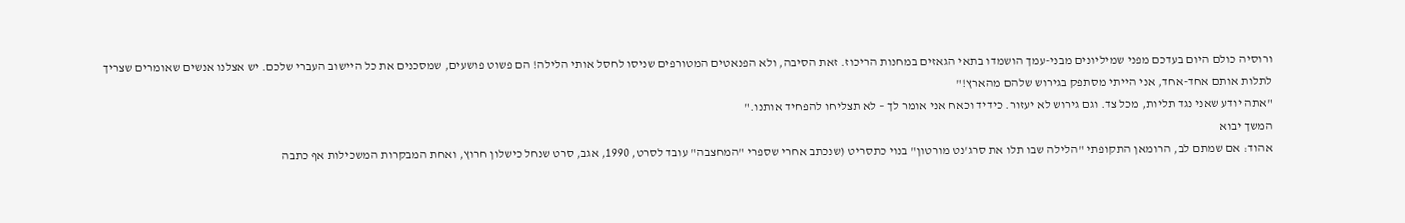ורוסיה כולם היום בעדכם מפני שמיליונים מבני-עמך הושמדו בתאי הגאזים במחנות הריכוז. זאת הסיבה, ולא הפנאטים המטורפים שניסו לחסל אותי הלילה! הם פשוט פושעים, שמסכנים את כל היישוב העברי שלכם. יש אצלנו אנשים שאומרים שצריך לתלות אותם אחד-אחד, אני הייתי מסתפק בגירוש שלהם מהארץ!"
"אתה יודע שאני נגד תליות, מכל צד. וגם גירוש לא יעזור. כידיד וכאח אני אומר לך – לא תצליחו להפחיד אותנו."
המשך יבוא
אהוד: אם שמתם לב, הרומאן התקופתי "הלילה שבו תלו את סרג'נט מורטון" בנוי כתסריט (שנכתב אחרי שספרי "המחצבה" עובד לסרט, 1990, אגב, סרט שנחל כישלון חרוץ, ואחת המבקרות המשכילות אף כתבה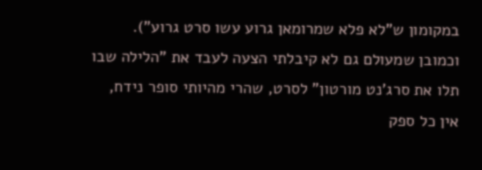במקומון ש"לא פלא שמרומאן גרוע עשו סרט גרוע"). וכמובן שמעולם גם לא קיבלתי הצעה לעבד את "הלילה שבו תלו את סרג'נט מורטון" לסרט, שהרי מהיותי סופר נידח, אין כל ספק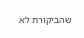שהביקורת לא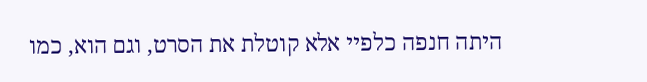היתה חנפה כלפיי אלא קוטלת את הסרט, וגם הוא, כמו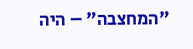"המחצבה" – היה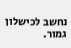נחשב לכישלון גמור.